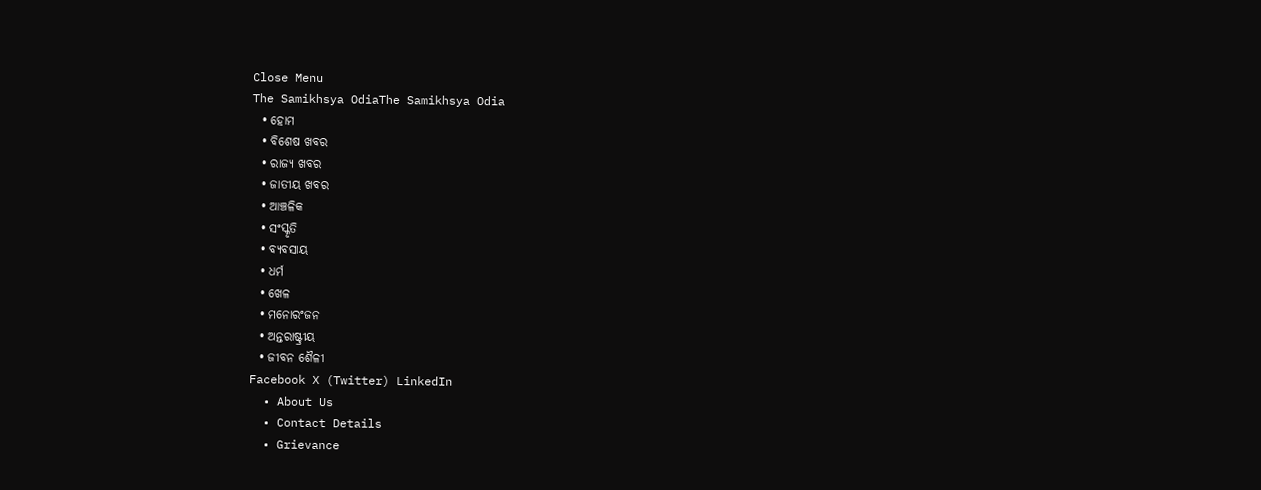Close Menu
The Samikhsya OdiaThe Samikhsya Odia
  • ହୋମ
  • ବିଶେଷ ଖବର
  • ରାଜ୍ୟ ଖବର
  • ଜାତୀୟ ଖବର
  • ଆଞ୍ଚଳିକ
  • ସଂସ୍କୃତି
  • ବ୍ୟବସାୟ
  • ଧର୍ମ
  • ଖେଳ
  • ମନୋରଂଜନ
  • ଅନ୍ତରାଷ୍ଟ୍ରୀୟ
  • ଜୀବନ ଶୈଳୀ
Facebook X (Twitter) LinkedIn
  • About Us
  • Contact Details
  • Grievance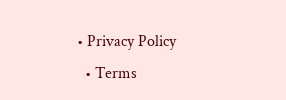• Privacy Policy
  • Terms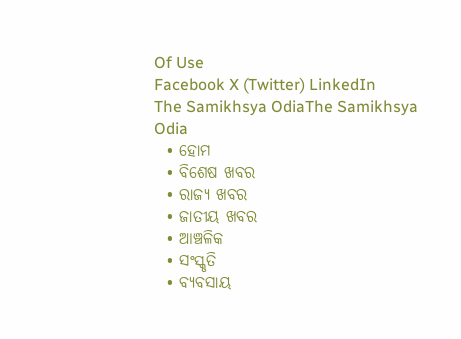Of Use
Facebook X (Twitter) LinkedIn
The Samikhsya OdiaThe Samikhsya Odia
  • ହୋମ
  • ବିଶେଷ ଖବର
  • ରାଜ୍ୟ ଖବର
  • ଜାତୀୟ ଖବର
  • ଆଞ୍ଚଳିକ
  • ସଂସ୍କୃତି
  • ବ୍ୟବସାୟ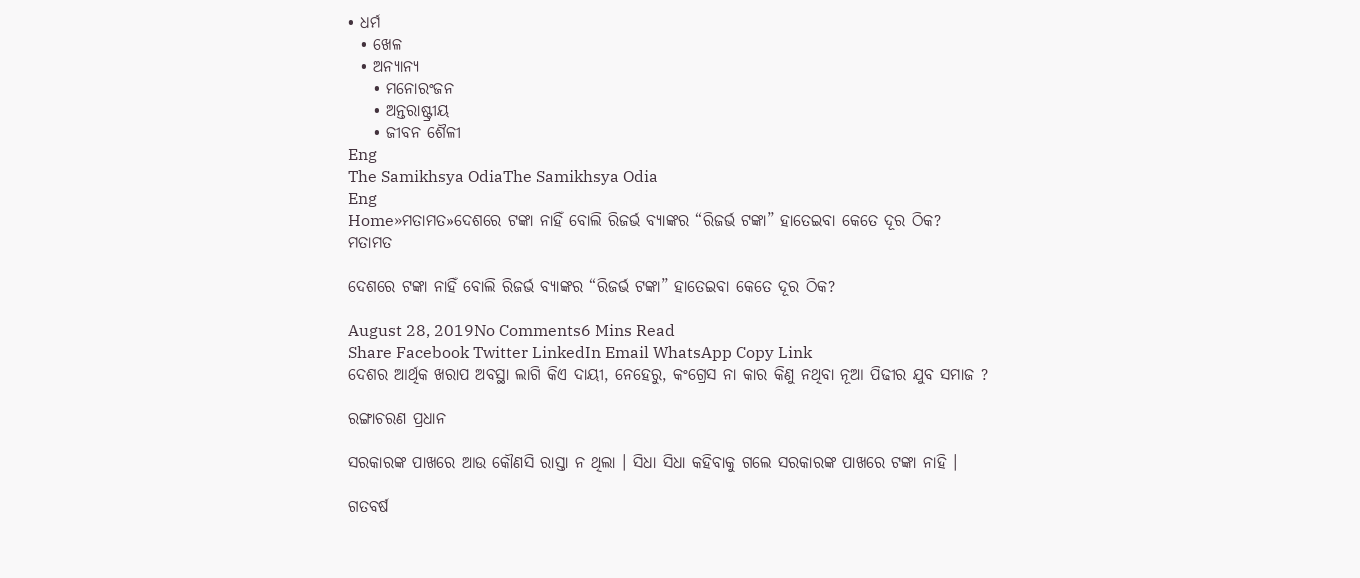• ଧର୍ମ
  • ଖେଳ
  • ଅନ୍ୟାନ୍ୟ
    • ମନୋରଂଜନ
    • ଅନ୍ତରାଷ୍ଟ୍ରୀୟ
    • ଜୀବନ ଶୈଳୀ
Eng
The Samikhsya OdiaThe Samikhsya Odia
Eng
Home»ମତାମତ»ଦେଶରେ ଟଙ୍କା ନାହିଁ ବୋଲି ରିଜର୍ଭ ବ୍ୟାଙ୍କର “ରିଜର୍ଭ ଟଙ୍କା” ହାତେଇବା କେତେ ଦୂର ଠିକ?
ମତାମତ

ଦେଶରେ ଟଙ୍କା ନାହିଁ ବୋଲି ରିଜର୍ଭ ବ୍ୟାଙ୍କର “ରିଜର୍ଭ ଟଙ୍କା” ହାତେଇବା କେତେ ଦୂର ଠିକ?

August 28, 2019No Comments6 Mins Read
Share Facebook Twitter LinkedIn Email WhatsApp Copy Link
ଦେଶର ଆର୍ଥିକ ଖରାପ ଅବସ୍ଥା ଲାଗି କିଏ ଦାୟୀ, ନେହେରୁ, କଂଗ୍ରେସ ନା କାର କିଣୁ ନଥିବା ନୂଆ ପିଢୀର ଯୁବ ସମାଜ ?

ରଙ୍ଗାଚରଣ ପ୍ରଧାନ

ସରକାରଙ୍କ ପାଖରେ ଆଉ କୌଣସି ରାସ୍ତା ନ ଥିଲା । ସିଧା ସିଧା କହିବାକୁ ଗଲେ ସରକାରଙ୍କ ପାଖରେ ଟଙ୍କା ନାହି ।

ଗତବର୍ଷ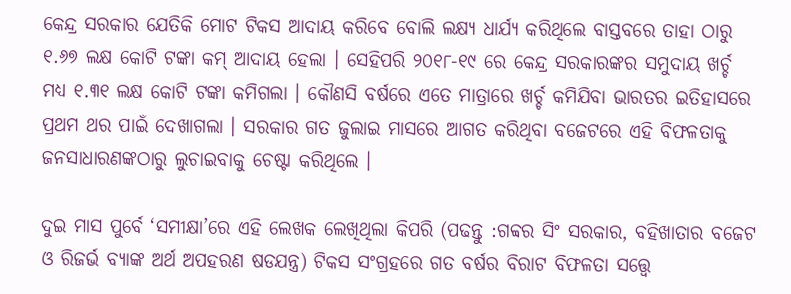କେନ୍ଦ୍ର ସରକାର ଯେତିକି ମୋଟ ଟିକସ ଆଦାୟ କରିବେ ବୋଲି ଲକ୍ଷ୍ୟ ଧାର୍ଯ୍ୟ କରିଥିଲେ ବାସ୍ତବରେ ତାହା ଠାରୁ ୧.୬୭ ଲକ୍ଷ କୋଟି ଟଙ୍କା କମ୍ ଆଦାୟ ହେଲା । ସେହିପରି ୨୦୧୮-୧୯ ରେ କେନ୍ଦ୍ର ସରକାରଙ୍କର ସମୁଦାୟ ଖର୍ଚ୍ଚ ମଧ୍ୟ ୧.୩୧ ଲକ୍ଷ କୋଟି ଟଙ୍କା କମିଗଲା । କୌଣସି ବର୍ଷରେ ଏତେ ମାତ୍ରାରେ ଖର୍ଚ୍ଚ କମିଯିବା ଭାରତର ଇତିହାସରେ ପ୍ରଥମ ଥର ପାଇଁ ଦେଖାଗଲା । ସରକାର ଗତ ଜୁଲାଇ ମାସରେ ଆଗତ କରିଥିବା ବଜେଟରେ ଏହି ବିଫଳତାକୁ ଜନସାଧାରଣଙ୍କଠାରୁ ଲୁଚାଇବାକୁ ଚେଷ୍ଟା କରିଥିଲେ ।

ଦୁଇ ମାସ ପୁର୍ବେ ‘ସମୀକ୍ଷା’ରେ ଏହି ଲେଖକ ଲେଖିଥିଲା କିପରି (ପଢନ୍ତୁ :ଗବ୍ବର ସିଂ ସରକାର, ବହିଖାତାର ବଜେଟ ଓ ରିଜର୍ଭ ବ୍ୟାଙ୍କ ଅର୍ଥ ଅପହରଣ ଷଡଯନ୍ତ୍ର) ଟିକସ ସଂଗ୍ରହରେ ଗତ ବର୍ଷର ବିରାଟ ବିଫଳତା ସତ୍ତ୍ବେ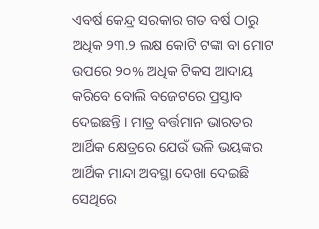ଏବର୍ଷ କେନ୍ଦ୍ର ସରକାର ଗତ ବର୍ଷ ଠାରୁ ଅଧିକ ୨୩.୨ ଲକ୍ଷ କୋଟି ଟଙ୍କା ବା ମୋଟ ଉପରେ ୨୦% ଅଧିକ ଟିକସ ଆଦାୟ କରିବେ ବୋଲି ବଜେଟରେ ପ୍ରସ୍ତାବ ଦେଇଛନ୍ତି । ମାତ୍ର ବର୍ତ୍ତମାନ ଭାରତର ଆର୍ଥିକ କ୍ଷେତ୍ରରେ ଯେଉଁ ଭଳି ଭୟଙ୍କର ଆର୍ଥିକ ମାନ୍ଦା ଅବସ୍ଥା ଦେଖା ଦେଇଛି ସେଥିରେ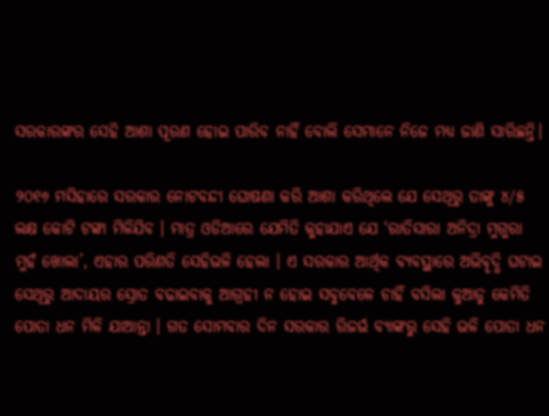ସରକାରଙ୍କର ସେହି ଆଶା ପୂରଣ ହୋଇ ପାରିବ ନାହିଁ ବୋଲି ସେମାନେ ନିଜେ ମଧ୍ୟ ଜାଣି ସାରିଛନ୍ତି।

୨୦୧୬ ମସିହାରେ ସରକାର ନୋଟବନ୍ଦୀ ଘୋଷଣା କରି ଆଶା କରିଥିଲେ ଯେ ସେଥିରୁ ତାଙ୍କୁ ୪/୫ ଲକ୍ଷ କୋଟି ଟଙ୍କା ମିଳିଯିବ । ମାତ୍ର ଓଡିଆରେ ଯେମିତି କୁହାଯାଏ ଯେ ‘ରାତିସାରା ଅନିଦ୍ରା ମୁଗୁରା ମୁହଁ ଖୋଲା’, ଏହାର ପରିଣତି ସେହିଭଳି ହେଲା । ଏ ସରକାର ଆର୍ଥିକ ବ୍ୟବସ୍ଥାରେ ଅଭିବୄଦ୍ଧି ଘଟାଇ ସେଥିରୁ ଆଦାୟର ସ୍ରୋତ ବଢାଇବାକୁ ଆଗ୍ରହୀ ନ ହୋଇ ସବୁବେଳେ ଚାହିଁ ବସିଲା କୁଆଡୁ କେମିତି ପୋତା ଧନ ମିଳି ଯାଆନ୍ତା । ଗତ ସୋମବାର ଦିନ ସରକାର ରିଜର୍ଭ ବ୍ୟାଙ୍କରୁ ସେହି ଭଳି ପୋତା ଧନ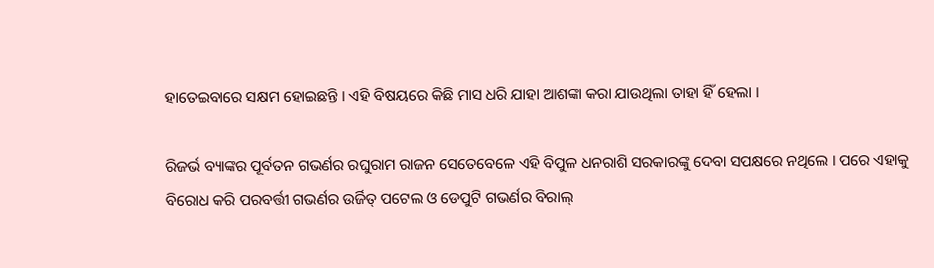ହାତେଇବାରେ ସକ୍ଷମ ହୋଇଛନ୍ତି । ଏହି ବିଷୟରେ କିଛି ମାସ ଧରି ଯାହା ଆଶଙ୍କା କରା ଯାଉଥିଲା ତାହା ହିଁ ହେଲା ।

ରିଜର୍ଭ ବ୍ୟାଙ୍କର ପୂର୍ବତନ ଗଭର୍ଣର ରଘୁରାମ ରାଜନ ସେତେବେଳେ ଏହି ବିପୁଳ ଧନରାଶି ସରକାରଙ୍କୁ ଦେବା ସପକ୍ଷରେ ନଥିଲେ । ପରେ ଏହାକୁ ବିରୋଧ କରି ପରବର୍ତ୍ତୀ ଗଭର୍ଣର ଉର୍ଜିତ୍ ପଟେଲ ଓ ଡେପୁଟି ଗଭର୍ଣର ବିରାଲ୍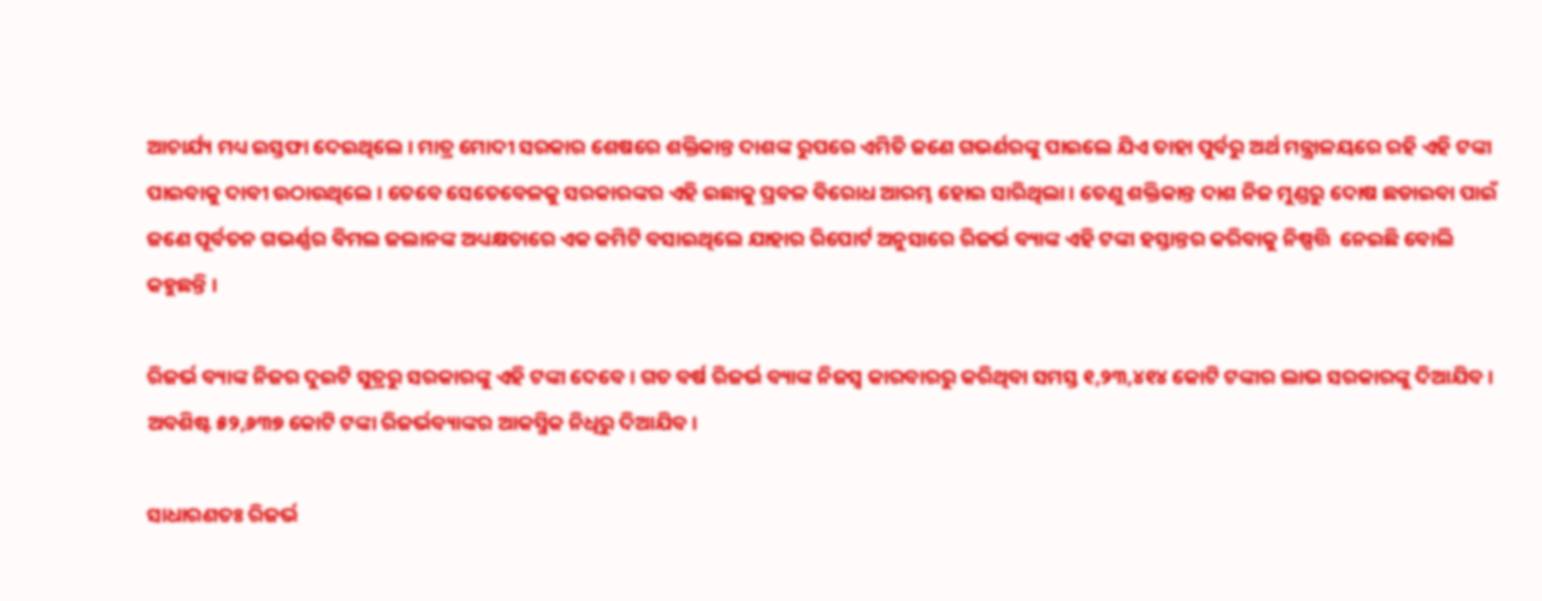ଆଚାର୍ଯ୍ୟ ମଧ୍ୟ ଇସ୍ତଫା ଦେଇଥିଲେ । ମାତ୍ର ମୋଦୀ ସରକାର ଶେଷରେ ଶକ୍ତିକାନ୍ତ ଦାଶଙ୍କ ରୁପରେ ଏମିତି ଜଣେ ଗଭର୍ଣରଙ୍କୁ ପାଇଲେ ଯିଏ ତାହା ପୁର୍ବରୁ ଅର୍ଥ ମନ୍ତ୍ରାଳୟରେ ରହି ଏହି ଟଙ୍କା ପାଇବାକୁ ଦାବୀ ଉଠାଉଥିଲେ । ତେବେ ସେତେବେଳକୁ ସରକାରଙ୍କର ଏହି ଇଛାକୁ ପ୍ରବଳ ବିରୋଧ ଆରମ୍ଭ ହୋଇ ସାରିଥିଲା । ତେଣୁ ଶକ୍ତିକାନ୍ତ ଦାଶ ନିଜ ମୁଣ୍ଡରୁ ଦୋଷ ଛଡାଇବା ପାଇଁ ଜଣେ ପୂର୍ବତନ ଗଭର୍ଣ୍ଣର ବିମଲ ଜଲାନଙ୍କ ଅଧ୍ୟକ୍ଷତାରେ ଏକ କମିଟି ବସାଇଥିଲେ ଯାହାର ରିପୋର୍ଟ ଅନୁସାରେ ରିଜର୍ଭ ବ୍ୟାଙ୍କ ଏହି ଟଙ୍କା ହସ୍ତାନ୍ତର କରିବାକୁ ନିଷ୍ପତ୍ତି  ନେଇଛି ବୋଲି କହୁଛନ୍ତି ।

ରିଜର୍ଭ ବ୍ୟାଙ୍କ ନିଜର ଦୁଇଟି ସୁତ୍ରରୁ ସରକାରଙ୍କୁ ଏହି ଟଙ୍କା ଦେବେ । ଗତ ବର୍ଷ ରିଜର୍ଭ ବ୍ୟାଙ୍କ ନିଜସ୍ବ କାରବାରରୁ କରିଥିବା ସମସ୍ତ ୧,୨୩,୪୧୪ କୋଟି ଟଙ୍କାର ଲାଭ ସରକାରଙ୍କୁ ଦିଆଯିବ । ଅବଶିଷ୍ଟ ୫୨,୬୩୭ କୋଟି ଟଙ୍କା ରିଜର୍ଭବ୍ୟାଙ୍କର ଆକସ୍ମିକ ନିଧିରୁ ଦିଆଯିବ ।

ସାଧାରଣତଃ ରିଜର୍ଭ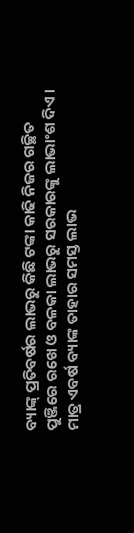ବ୍ୟାଙ୍କ୍ ପ୍ରତିବର୍ଷର ଲାଭରୁ କିଛି ଟଙ୍କା କାଢି ନିଜର ଗଚ୍ଛିତ ପୁଞ୍ଜିରେ ରଖେ ଓ ବଳକା ଲାଭରୁ ସରକାରଙ୍କୁ ଲାଭାଂଶ ଦିଏ । ମାତ୍ର ଏବର୍ଷ ବ୍ୟାଙ୍କ ତାହାର ସମସ୍ତ ଲାଭ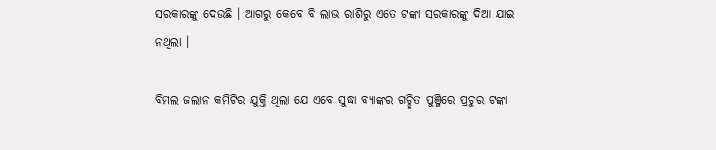ସରକାରଙ୍କୁ ଦେଉଛି । ଆଗରୁ କେବେ ବି ଲାଭ ରାଶିରୁ ଏତେ ଟଙ୍କା ସରକାରଙ୍କୁ ଦିଆ ଯାଇ ନଥିଲା ।

ବିମଲ ଜଲାନ କମିଟିର ଯୁକ୍ତି ଥିଲା ଯେ ଏବେ ସୁଦ୍ଧା ବ୍ୟାଙ୍କର ଗଚ୍ଛିତ ପୁଞ୍ଜିରେ ପ୍ରଚୁର ଟଙ୍କା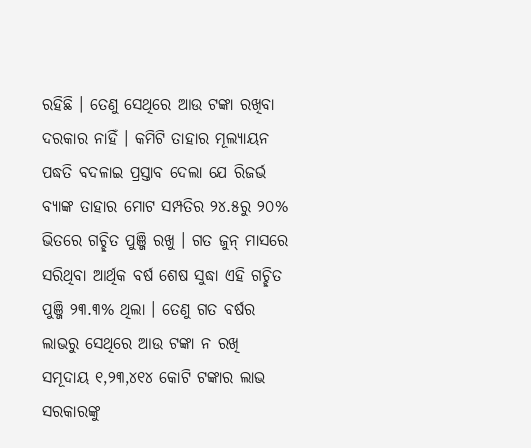ରହିଛି । ତେଣୁ ସେଥିରେ ଆଉ ଟଙ୍କା ରଖିବା ଦରକାର ନାହିଁ । କମିଟି ତାହାର ମୂଲ୍ୟାୟନ ପଦ୍ଧତି ବଦଳାଇ ପ୍ରସ୍ତାବ ଦେଲା ଯେ ରିଜର୍ଭ ବ୍ୟାଙ୍କ ତାହାର ମୋଟ ସମ୍ପତିର ୨୪.୫ରୁ ୨୦% ଭିତରେ ଗଚ୍ଛିତ ପୁଞ୍ଜି ରଖୁ । ଗତ ଜୁନ୍ ମାସରେ ସରିଥିବା ଆର୍ଥିକ ବର୍ଷ ଶେଷ ସୁଦ୍ଧା ଏହି ଗଚ୍ଛିତ ପୁଞ୍ଜି ୨୩.୩% ଥିଲା । ତେଣୁ ଗତ ବର୍ଷର ଲାଭରୁ ସେଥିରେ ଆଉ ଟଙ୍କା ନ ରଖି ସମୂଦାୟ ୧,୨୩,୪୧୪ କୋଟି ଟଙ୍କାର ଲାଭ ସରକାରଙ୍କୁ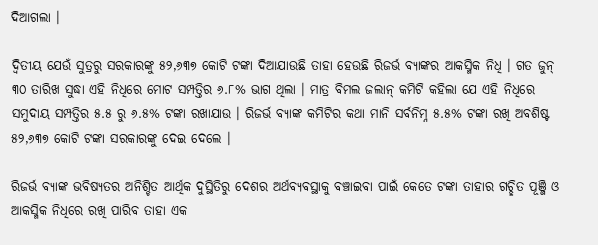ଦିଆଗଲା ।

ଦ୍ବିତୀୟ ଯେଉଁ ସୁତ୍ରରୁ ସରକାରଙ୍କୁ ୫୨,୬୩୭ କୋଟି ଟଙ୍କା ଦିଆଯାଉଛି ତାହା ହେଉଛି ରିଜର୍ଭ ବ୍ୟାଙ୍କର ଆକସ୍ମିକ ନିଧି । ଗତ ଜୁନ୍ ୩୦ ତାରିଖ ସୁଦ୍ଧା ଏହି ନିଧିରେ ମୋଟ ସମ୍ପତ୍ତିର ୬.୮% ଭାଗ ଥିଲା । ମାତ୍ର ବିମଲ ଜଲାନ୍ କମିଟି କହିଲା ଯେ ଏହି ନିଧିରେ ସମୁଦାୟ ସମ୍ପତ୍ତିର ୫.୫ ରୁ ୬.୫% ଟଙ୍କା ରଖାଯାଉ । ରିଜର୍ଭ ବ୍ୟାଙ୍କ କମିଟିର କଥା ମାନି ସର୍ବନିମ୍ନ ୫.୫% ଟଙ୍କା ରଖି ଅବଶିଷ୍ଟ ୫୨,୬୩୭ କୋଟି ଟଙ୍କା ସରକାରଙ୍କୁ ଦେଇ ଦେଲେ ।

ରିଜର୍ଭ ବ୍ୟାଙ୍କ ଭବିଷ୍ୟତର ଅନିଶ୍ଚିତ ଆର୍ଥିକ ଦୁସ୍ଥିତିରୁ ଦେଶର ଅର୍ଥବ୍ୟବସ୍ଥାକୁ ବଞ୍ଚାଇବା ପାଇଁ କେତେ ଟଙ୍କା ତାହାର ଗଚ୍ଛିତ ପୂଞ୍ଜି ଓ ଆକସ୍ମିକ ନିଧିରେ ରଖି ପାରିବ ତାହା ଏକ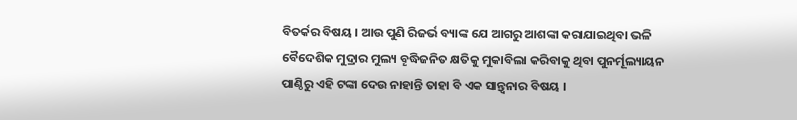ବିତର୍କର ବିଷୟ । ଆଉ ପୁଣି ରିଜର୍ଭ ବ୍ୟାଙ୍କ ଯେ ଆଗରୁ ଆଶଙ୍କା କରାଯାଇଥିବା ଭଳି ବୈଦେଶିକ ମୁଦ୍ରାର ମୁଲ୍ୟ ବୄଦ୍ଧିଜନିତ କ୍ଷତିକୁ ମୁକାବିଲା କରିବାକୁ ଥିବା ପୁନର୍ମୂଲ୍ୟାୟନ ପାଣ୍ଠିରୁ ଏହି ଟଙ୍କା ଦେଉ ନାହାନ୍ତି ତାହା ବି ଏକ ସାନ୍ତ୍ବନାର ବିଷୟ ।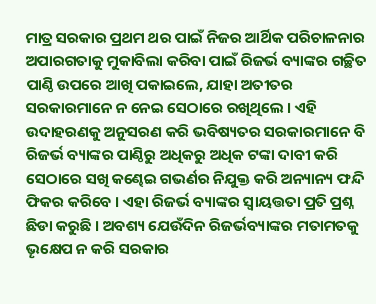ମାତ୍ର ସରକାର ପ୍ରଥମ ଥର ପାଇଁ ନିଜର ଆର୍ଥିକ ପରିଚାଳନାର ଅପାରଗତାକୁ ମୁକାବିଲା କରିବା ପାଇଁ ରିଜର୍ଭ ବ୍ୟାଙ୍କର ଗଚ୍ଛିତ ପାଣ୍ଠି ଉପରେ ଆଖି ପକାଇଲେ, ଯାହା ଅତୀତର ସରକାରମାନେ ନ ନେଇ ସେଠାରେ ରଖିଥିଲେ । ଏହି ଉଦାହରଣକୁ ଅନୁସରଣ କରି ଭବିଷ୍ୟତର ସରକାରମାନେ ବି ରିଜର୍ଭ ବ୍ୟାଙ୍କର ପାଣ୍ଠିରୁ ଅଧିକରୁ ଅଧିକ ଟଙ୍କା ଦାବୀ କରି ସେଠାରେ ସଖି କଣ୍ଢେଇ ଗଭର୍ଣର ନିଯୁକ୍ତ କରି ଅନ୍ୟାନ୍ୟ ଫନ୍ଦି ଫିକର କରିବେ । ଏହା ରିଜର୍ଭ ବ୍ୟାଙ୍କର ସ୍ବାୟତ୍ତତା ପ୍ରତି ପ୍ରଶ୍ନ ଛିଡା କରୁଛି । ଅବଶ୍ୟ ଯେଉଁଦିନ ରିଜର୍ଭବ୍ୟାଙ୍କର ମତାମତକୁ ଭୄକ୍ଷେପ ନ କରି ସରକାର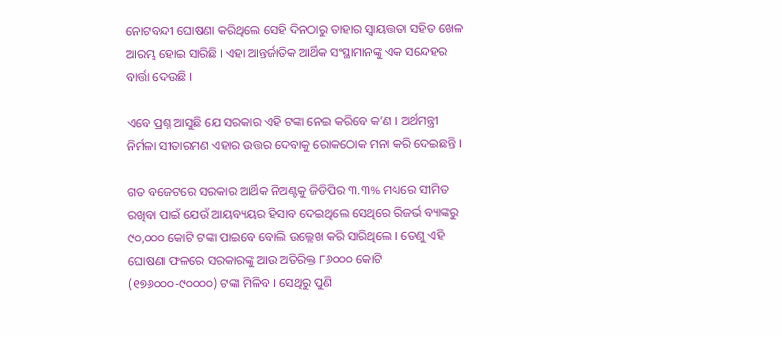ନୋଟବନ୍ଦୀ ଘୋଷଣା କରିଥିଲେ ସେହି ଦିନଠାରୁ ତାହାର ସ୍ବାୟତ୍ତତା ସହିତ ଖେଳ ଆରମ୍ଭ ହୋଇ ସାରିଛି । ଏହା ଆନ୍ତର୍ଜାତିକ ଆର୍ଥିକ ସଂସ୍ଥାମାନଙ୍କୁ ଏକ ସନ୍ଦେହର ବାର୍ତ୍ତା ଦେଉଛି ।

ଏବେ ପ୍ରଶ୍ନ ଆସୁଛି ଯେ ସରକାର ଏହି ଟଙ୍କା ନେଇ କରିବେ କ’ଣ । ଅର୍ଥମନ୍ତ୍ରୀ ନିର୍ମଳା ସୀତାରମଣ ଏହାର ଉତ୍ତର ଦେବାକୁ ରୋକଠୋକ ମନା କରି ଦେଇଛନ୍ତି ।

ଗତ ବଜେଟରେ ସରକାର ଆର୍ଥିକ ନିଅଣ୍ଟକୁ ଜିଡିପିର ୩.୩% ମଧ୍ୟରେ ସୀମିତ ରଖିବା ପାଇଁ ଯେଉଁ ଆୟବ୍ୟୟର ହିସାବ ଦେଇଥିଲେ ସେଥିରେ ରିଜର୍ଭ ବ୍ୟାଙ୍କରୁ ୯୦,୦୦୦ କୋଟି ଟଙ୍କା ପାଇବେ ବୋଲି ଉଲ୍ଲେଖ କରି ସାରିଥିଲେ । ତେଣୁ ଏହି ଘୋଷଣା ଫଳରେ ସରକାରଙ୍କୁ ଆଉ ଅତିରିକ୍ତ ୮୬୦୦୦ କୋଟି (୧୭୬୦୦୦-୯୦୦୦୦) ଟଙ୍କା ମିଳିବ । ସେଥିରୁ ପୁଣି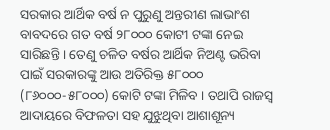ସରକାର ଆର୍ଥିକ ବର୍ଷ ନ ପୁରୁଣୁ ଅନ୍ତରୀଣ ଲାଭାଂଶ ବାବଦରେ ଗତ ବର୍ଷ ୨୮୦୦୦ କୋଟୀ ଟଙ୍କା ନେଇ ସାରିଛନ୍ତି । ତେଣୁ ଚଳିତ ବର୍ଷର ଆର୍ଥିକ ନିଅଣ୍ଟ ଭରିବା ପାଇଁ ସରକାରଙ୍କୁ ଆଉ ଅତିରିକ୍ତ ୫୮୦୦୦ (୮୬୦୦୦-୫୮୦୦୦) କୋଟି ଟଙ୍କା ମିଳିବ । ତଥାପି ରାଜସ୍ବ ଆଦାୟରେ ବିଫଳତା ସହ ଯୁଝୁଥିବା ଆଶାଶୂନ୍ୟ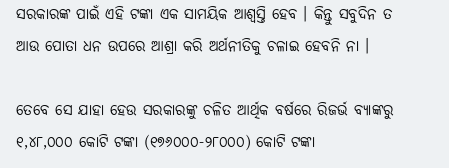ସରକାରଙ୍କ ପାଇଁ ଏହି ଟଙ୍କା ଏକ ସାମୟିକ ଆଶ୍ବସ୍ତି ହେବ । କିନ୍ତୁ ସବୁଦିନ ତ ଆଉ ପୋତା ଧନ ଉପରେ ଆଶ୍ରା କରି ଅର୍ଥନୀତିକୁ ଚଳାଇ ହେବନି ନା ।

ତେବେ ସେ ଯାହା ହେଉ ସରକାରଙ୍କୁ ଚଳିତ ଆର୍ଥିକ ବର୍ଷରେ ରିଜର୍ଭ ବ୍ୟାଙ୍କରୁ ୧,୪୮,୦୦୦ କୋଟି ଟଙ୍କା (୧୭୬୦୦୦-୨୮୦୦୦) କୋଟି ଟଙ୍କା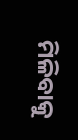ମିଳିବାକୁ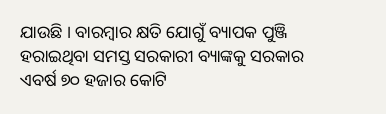ଯାଉଛି । ବାରମ୍ଵାର କ୍ଷତି ଯୋଗୁଁ ବ୍ୟାପକ ପୁଞ୍ଜି ହରାଇଥିବା ସମସ୍ତ ସରକାରୀ ବ୍ୟାଙ୍କକୁ ସରକାର ଏବର୍ଷ ୭୦ ହଜାର କୋଟି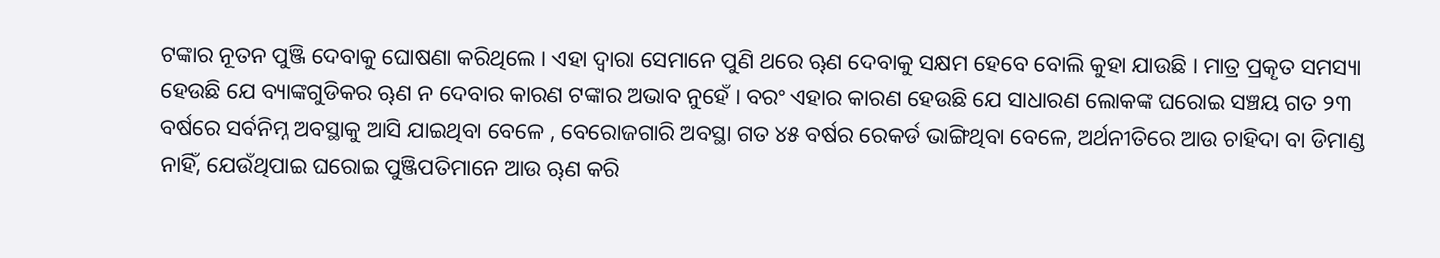ଟଙ୍କାର ନୂତନ ପୁଞ୍ଜି ଦେବାକୁ ଘୋଷଣା କରିଥିଲେ । ଏହା ଦ୍ବାରା ସେମାନେ ପୁଣି ଥରେ ୠଣ ଦେବାକୁ ସକ୍ଷମ ହେବେ ବୋଲି କୁହା ଯାଉଛି । ମାତ୍ର ପ୍ରକୄତ ସମସ୍ୟା ହେଉଛି ଯେ ବ୍ୟାଙ୍କଗୁଡିକର ୠଣ ନ ଦେବାର କାରଣ ଟଙ୍କାର ଅଭାବ ନୁହେଁ । ବରଂ ଏହାର କାରଣ ହେଉଛି ଯେ ସାଧାରଣ ଲୋକଙ୍କ ଘରୋଇ ସଞ୍ଚୟ ଗତ ୨୩ ବର୍ଷରେ ସର୍ବନିମ୍ନ ଅବସ୍ଥାକୁ ଆସି ଯାଇଥିବା ବେଳେ , ବେରୋଜଗାରି ଅବସ୍ଥା ଗତ ୪୫ ବର୍ଷର ରେକର୍ଡ ଭାଙ୍ଗିଥିବା ବେଳେ, ଅର୍ଥନୀତିରେ ଆଉ ଚାହିଦା ବା ଡିମାଣ୍ଡ ନାହିଁ, ଯେଉଁଥିପାଇ ଘରୋଇ ପୁଞ୍ଜିପତିମାନେ ଆଉ ୠଣ କରି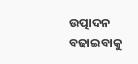ଉତ୍ପାଦନ ବଢାଇବାକୁ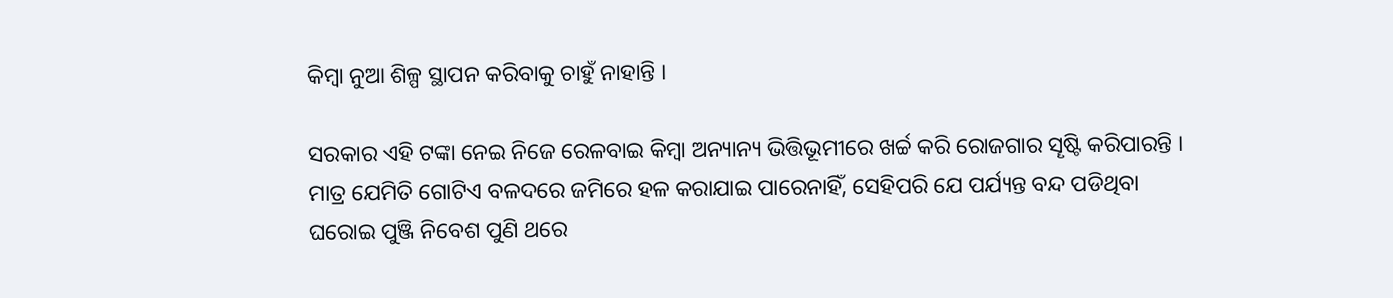କିମ୍ବା ନୁଆ ଶିଳ୍ପ ସ୍ଥାପନ କରିବାକୁ ଚାହୁଁ ନାହାନ୍ତି ।

ସରକାର ଏହି ଟଙ୍କା ନେଇ ନିଜେ ରେଳବାଇ କିମ୍ବା ଅନ୍ୟାନ୍ୟ ଭିତ୍ତିଭୂମୀରେ ଖର୍ଚ୍ଚ କରି ରୋଜଗାର ସୄଷ୍ଟି କରିପାରନ୍ତି । ମାତ୍ର ଯେମିତି ଗୋଟିଏ ବଳଦରେ ଜମିରେ ହଳ କରାଯାଇ ପାରେନାହିଁ, ସେହିପରି ଯେ ପର୍ଯ୍ୟନ୍ତ ବନ୍ଦ ପଡିଥିବା ଘରୋଇ ପୁଞ୍ଜି ନିବେଶ ପୁଣି ଥରେ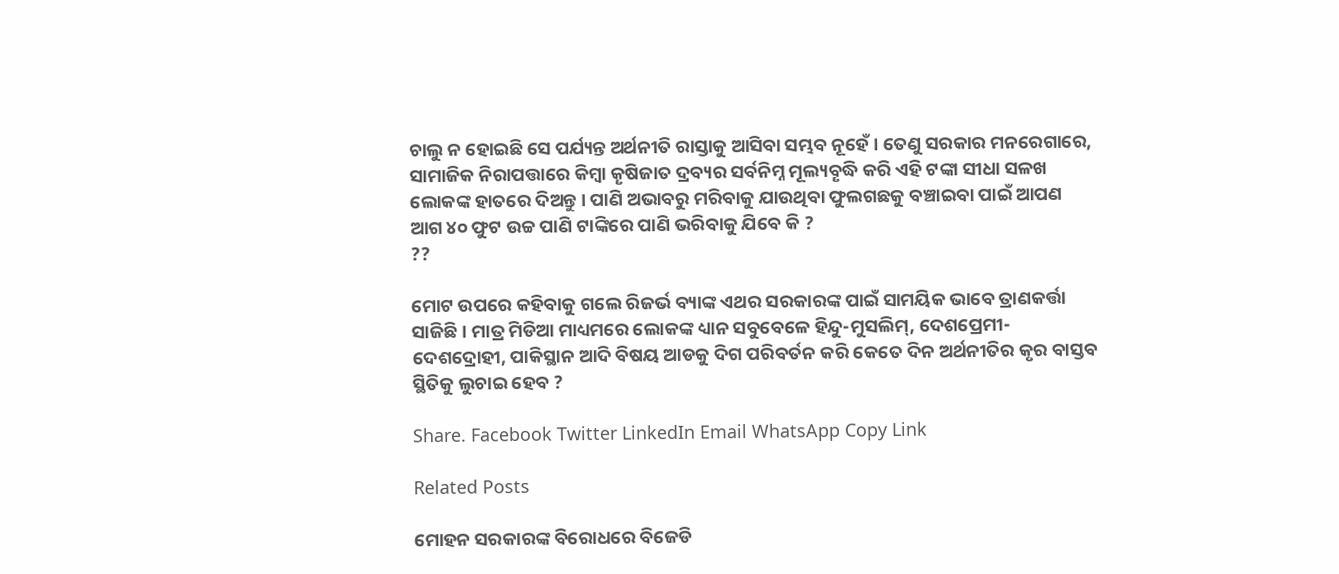ଚାଲୁ ନ ହୋଇଛି ସେ ପର୍ଯ୍ୟନ୍ତ ଅର୍ଥନୀତି ରାସ୍ତାକୁ ଆସିବା ସମ୍ଭବ ନୂହେଁ । ତେଣୁ ସରକାର ମନରେଗାରେ, ସାମାଜିକ ନିରାପତ୍ତାରେ କିମ୍ବା କୄଷିଜାତ ଦ୍ରବ୍ୟର ସର୍ବନିମ୍ନ ମୂଲ୍ୟବୄଦ୍ଧି କରି ଏହି ଟଙ୍କା ସୀଧା ସଳଖ ଲୋକଙ୍କ ହାତରେ ଦିଅନ୍ତୁ । ପାଣି ଅଭାବରୁ ମରିବାକୁ ଯାଉଥିବା ଫୁଲଗଛକୁ ବଞ୍ଚାଇବା ପାଇଁ ଆପଣ ଆଗ ୪୦ ଫୁଟ ଉଚ୍ଚ ପାଣି ଟାଙ୍କିରେ ପାଣି ଭରିବାକୁ ଯିବେ କି ?
??

ମୋଟ ଉପରେ କହିବାକୁ ଗଲେ ରିଜର୍ଭ ବ୍ୟାଙ୍କ ଏଥର ସରକାରଙ୍କ ପାଇଁ ସାମୟିକ ଭାବେ ତ୍ରାଣକର୍ତ୍ତା ସାଜିଛି । ମାତ୍ର ମିଡିଆ ମାଧ୍ୟମରେ ଲୋକଙ୍କ ଧ୍ୟାନ ସବୁବେଳେ ହିନ୍ଦୁ-ମୁସଲିମ୍, ଦେଶପ୍ରେମୀ-ଦେଶଦ୍ରୋହୀ, ପାକିସ୍ଥାନ ଆଦି ବିଷୟ ଆଡକୁ ଦିଗ ପରିବର୍ତନ କରି କେତେ ଦିନ ଅର୍ଥନୀତିର କୃର ବାସ୍ତବ ସ୍ଥିତିକୁ ଲୁଚାଇ ହେବ ?

Share. Facebook Twitter LinkedIn Email WhatsApp Copy Link

Related Posts

ମୋହନ ସରକାରଙ୍କ ବିରୋଧରେ ବିଜେଡି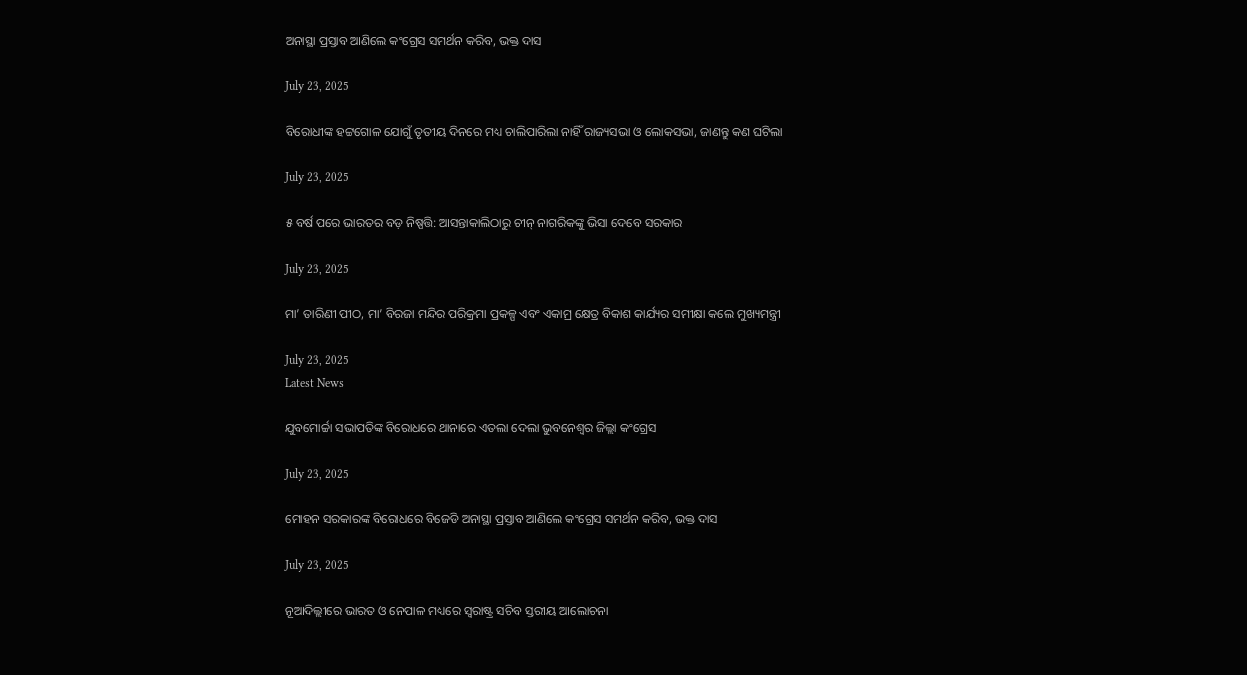ଅନାସ୍ଥା ପ୍ରସ୍ତାବ ଆଣିଲେ କଂଗ୍ରେସ ସମର୍ଥନ କରିବ, ଭକ୍ତ ଦାସ

July 23, 2025

ବିରୋଧୀଙ୍କ ହଟ୍ଟଗୋଳ ଯୋଗୁଁ ତୃତୀୟ ଦିନରେ ମଧ୍ୟ ଚାଲିପାରିଲା ନାହିଁ ରାଜ୍ୟସଭା ଓ ଲୋକସଭା, ଜାଣନ୍ତୁ କଣ ଘଟିଲା

July 23, 2025

୫ ବର୍ଷ ପରେ ଭାରତର ବଡ଼ ନିଷ୍ପତ୍ତି: ଆସନ୍ତାକାଲିଠାରୁ ଚୀନ୍ ନାଗରିକଙ୍କୁ ଭିସା ଦେବେ ସରକାର

July 23, 2025

ମା’ ତାରିଣୀ ପୀଠ, ମା’ ବିରଜା ମନ୍ଦିର ପରିକ୍ରମା ପ୍ରକଳ୍ପ ଏବଂ ଏକାମ୍ର କ୍ଷେତ୍ର ବିକାଶ କାର୍ଯ୍ୟର ସମୀକ୍ଷା କଲେ ମୁଖ୍ୟମନ୍ତ୍ରୀ

July 23, 2025
Latest News

ଯୁବମୋର୍ଚ୍ଚା ସଭାପତିଙ୍କ ବିରୋଧରେ ଥାନାରେ ଏତଲା ଦେଲା ଭୁବନେଶ୍ବର ଜିଲ୍ଲା କଂଗ୍ରେସ

July 23, 2025

ମୋହନ ସରକାରଙ୍କ ବିରୋଧରେ ବିଜେଡି ଅନାସ୍ଥା ପ୍ରସ୍ତାବ ଆଣିଲେ କଂଗ୍ରେସ ସମର୍ଥନ କରିବ, ଭକ୍ତ ଦାସ

July 23, 2025

ନୂଆଦିଲ୍ଲୀରେ ଭାରତ ଓ ନେପାଳ ମଧ୍ୟରେ ସ୍ୱରାଷ୍ଟ୍ର ସଚିବ ସ୍ତରୀୟ ଆଲୋଚନା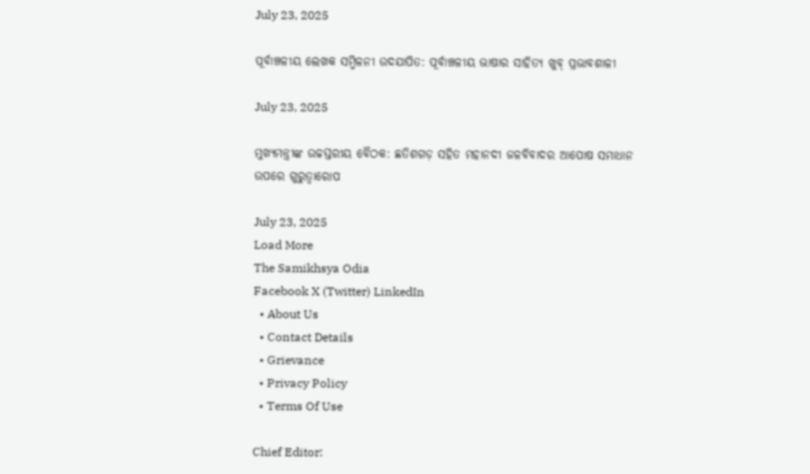July 23, 2025

ପୂର୍ବାଞ୍ଚଳୀୟ ଲେଖକ ସମ୍ମିଳନୀ ଉଦଯାପିତ: ପୂର୍ବାଞ୍ଚଳୀୟ ଭାଷାର ସାହିତ୍ୟ ଖୁବ୍ ପ୍ରଭାବଶାଳୀ

July 23, 2025

ମୁଖ୍ୟମନ୍ତ୍ରୀଙ୍କ ଉଚ୍ଚସ୍ତରୀୟ ବୈଠକ: ଛତିଶଗଡ଼ ସହିତ ମହାନଦୀ ଜଳବିବାଦର ଆପୋଷ ସମାଧାନ ଉପରେ ଗୁରୁତ୍ୱାରୋପ

July 23, 2025
Load More
The Samikhsya Odia
Facebook X (Twitter) LinkedIn
  • About Us
  • Contact Details
  • Grievance
  • Privacy Policy
  • Terms Of Use

Chief Editor: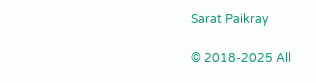Sarat Paikray

© 2018-2025 All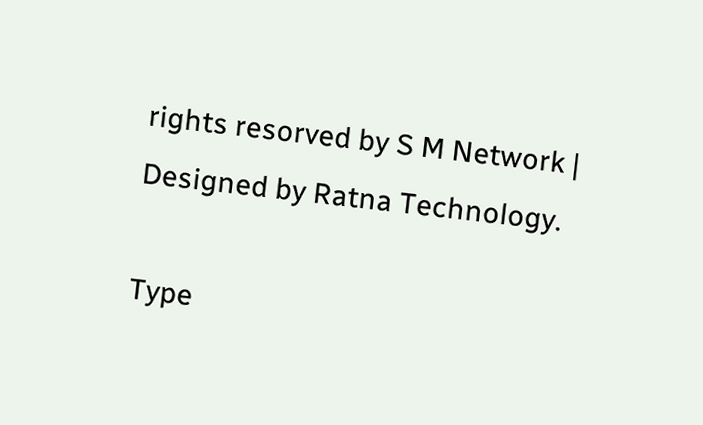rights resorved by S M Network | Designed by Ratna Technology.

Type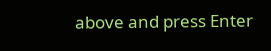above and press Enter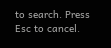to search. Press Esc to cancel.